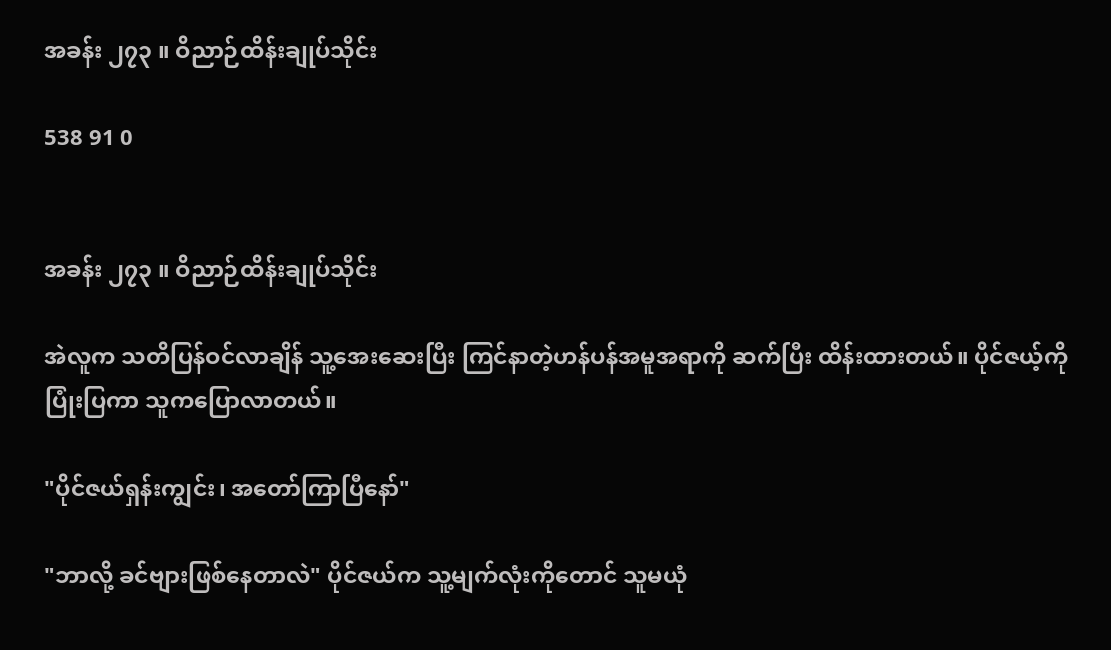အခန်း ၂၇၃ ။ ဝိညာဉ်ထိန်းချုပ်သိုင်း

538 91 0


အခန်း ၂၇၃ ။ ဝိညာဉ်ထိန်းချုပ်သိုင်း

အဲလူက သတိပြန်ဝင်လာချိန် သူ့အေးဆေးပြီး ကြင်နာတဲ့ဟန်ပန်အမူအရာကို ဆက်ပြီး ထိန်းထားတယ်။ ပိုင်ဇယ့်ကိုပြုံးပြကာ သူကပြောလာတယ်။

"ပိုင်ဇယ်ရှန်းကျွင်း၊ အတော်ကြာပြီနော်"

"ဘာလို့ ခင်ဗျားဖြစ်နေတာလဲ" ပိုင်ဇယ်က သူ့မျက်လုံးကိုတောင် သူမယုံ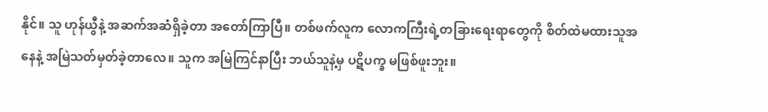နိုင်။ သူ ဟုန်ယွီနဲ့ အဆက်အဆံရှိခဲ့တာ အတော်ကြာပြီ။ တစ်ဖက်လူက လောကကြီးရဲ့တခြားရေးရာတွေကို စိတ်ထဲမထားသူအနေနဲ့ အမြဲသတ်မှတ်ခဲ့တာလေ။ သူက အမြဲကြင်နာပြီး ဘယ်သူနဲ့မှ ပဋိပက္ခ မဖြစ်ဖူးဘူး။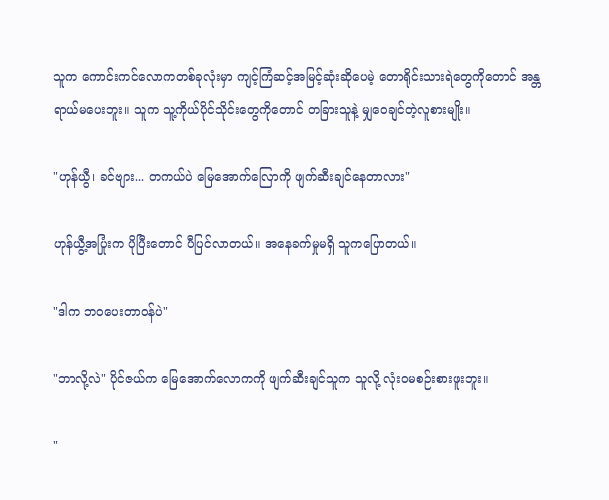သူက ကောင်းကင်လောကတစ်ခုလုံးမှာ ကျင့်ကြံဆင့်အမြင့်ဆုံးဆိုပေမဲ့ တောရိုင်းသားရဲတွေကိုတောင် အန္တရာယ်မပေးဘူး။ သူက သူ့ကိုယ်ပိုင်သိုင်းတွေကိုတောင် တခြားသူနဲ့ မျှဝေချင်တဲ့လူစားမျိုး။

"ဟုန်ယွီ၊ ခင်ဗျား... တကယ်ပဲ မြေအောက်လြောကို ဖျက်‌ဆီးချင်နေတာလား"

ဟုန်ယွီ့အပြုံးက ပိုပြီးတောင် ပီပြင်လာတယ်။ အနေခက်မှုမရှိ သူကပြောတယ်။

"ဒါက ဘဝပေးတာဝန်ပဲ"

"ဘာလို့လဲ" ပိုင်ဇယ်က မြေအောက်လောကကို ဖျက်ဆီးချင်သူက သူလို့ လုံးဝမ‌စဉ်းစားဖူးဘူး။

"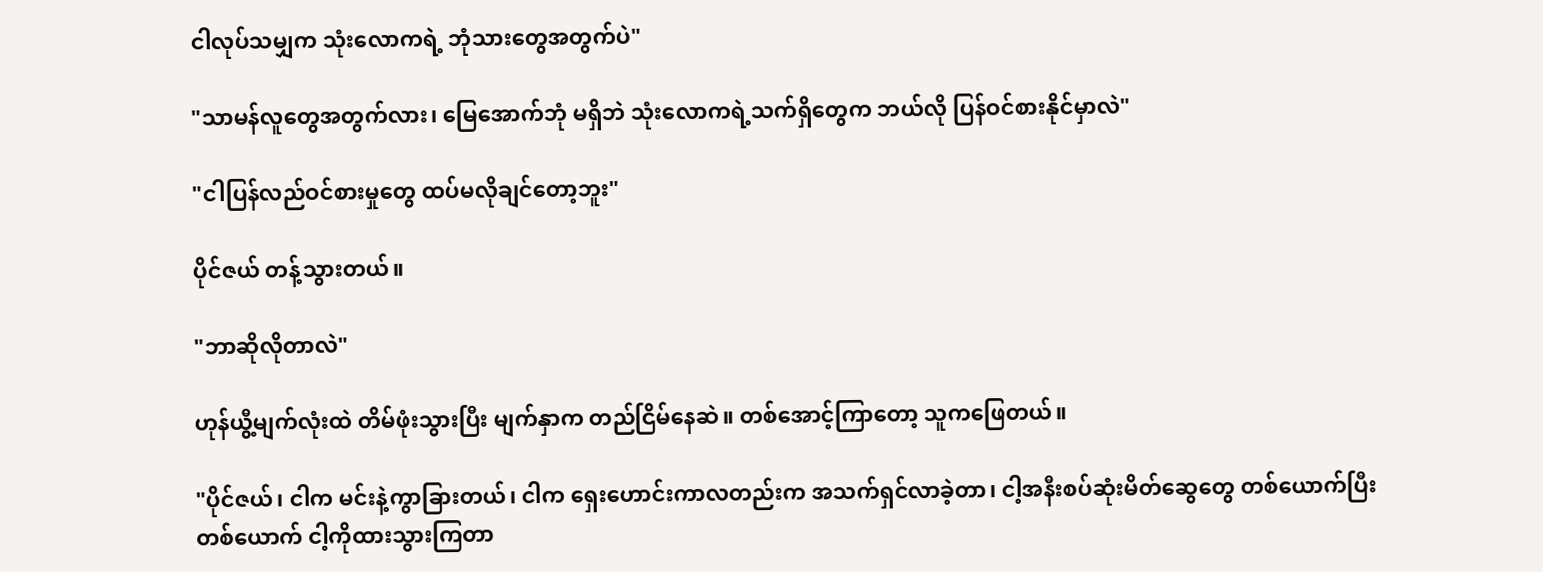ငါလုပ်သမျှက သုံးလောကရဲ့ ဘုံသားတွေအတွက်ပဲ"

"သာမန်လူတွေအတွက်လား၊ မြေအောက်ဘုံ မရှိဘဲ သုံးလောကရဲ့သက်ရှိတွေက ဘယ်လို ပြန်ဝင်စားနိုင်မှာလဲ"

"ငါပြန်လည်ဝင်စားမှုတွေ ထပ်မလိုချင်တော့ဘူး"

ပိုင်ဇယ် တန့်သွားတယ်။

"ဘာဆိုလိုတာလဲ"

ဟုန်ယွီ့မျက်လုံးထဲ တိမ်ဖုံးသွားပြီး မျက်နှာက တည်ငြိမ်နေဆဲ။ တစ်အောင့်ကြာတော့ သူကဖြေတယ်။

"ပိုင်ဇယ်၊ ငါက မင်းနဲ့ကွာခြားတယ်၊ ငါက ရှေးဟောင်းကာလတည်းက အသက်ရှင်လာခဲ့တာ၊ ငါ့အနီးစပ်ဆုံးမိတ်ဆွေတွေ တစ်ယောက်ပြီးတစ်ယောက် ငါ့ကိုထားသွားကြတာ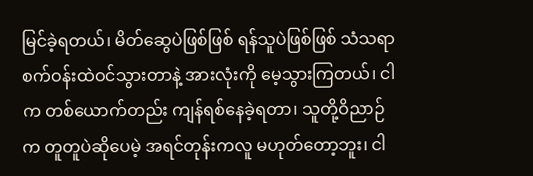မြင်ခဲ့ရတယ်၊ မိတ်ဆွေပဲဖြစ်ဖြစ် ရန်သူပဲဖြစ်ဖြစ် သံသရာစက်ဝန်းထဲဝင်သွားတာနဲ့ အားလုံးကို မေ့သွားကြတယ်၊ ငါက တစ်ယောက်တည်း ကျန်ရစ်နေခဲ့ရတာ၊ သူတို့ဝိညာဉ်က တူတူပဲဆိုပေမဲ့ အရင်တုန်းကလူ မဟုတ်တော့ဘူး၊ ငါ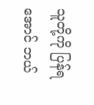သူတို့ကို ပြန်ရအောင် ဘယ်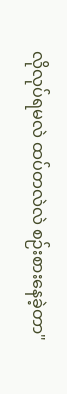လိုလုပ်ရမလဲ ထပ်တလဲလဲ စဉ်းစားနေခဲ့တာ"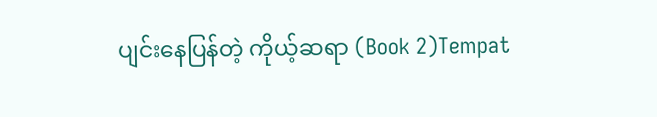ပျင်းနေပြန်တဲ့ ကိုယ့်ဆရာ (Book 2)Tempat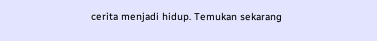cerita menjadi hidup. Temukan sekarang